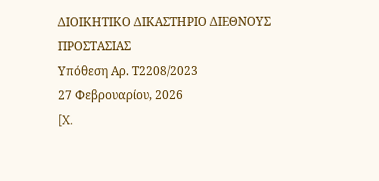ΔΙΟΙΚΗΤΙΚΟ ΔΙΚΑΣΤΗΡΙΟ ΔΙΕΘΝΟΥΣ ΠΡΟΣΤΑΣΙΑΣ
Υπόθεση Αρ. Τ2208/2023
27 Φεβρουαρίου, 2026
[X.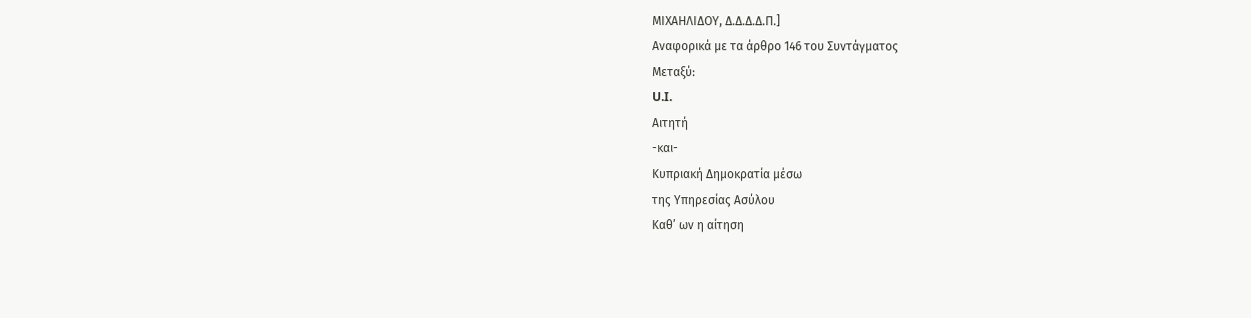ΜΙΧΑΗΛΙΔΟΥ, Δ.Δ.Δ.Δ.Π.]
Αναφορικά με τα άρθρο 146 του Συντάγματος
Μεταξύ:
U.I.
Αιτητή
-και-
Κυπριακή Δημοκρατία μέσω
της Υπηρεσίας Ασύλου
Καθ’ ων η αίτηση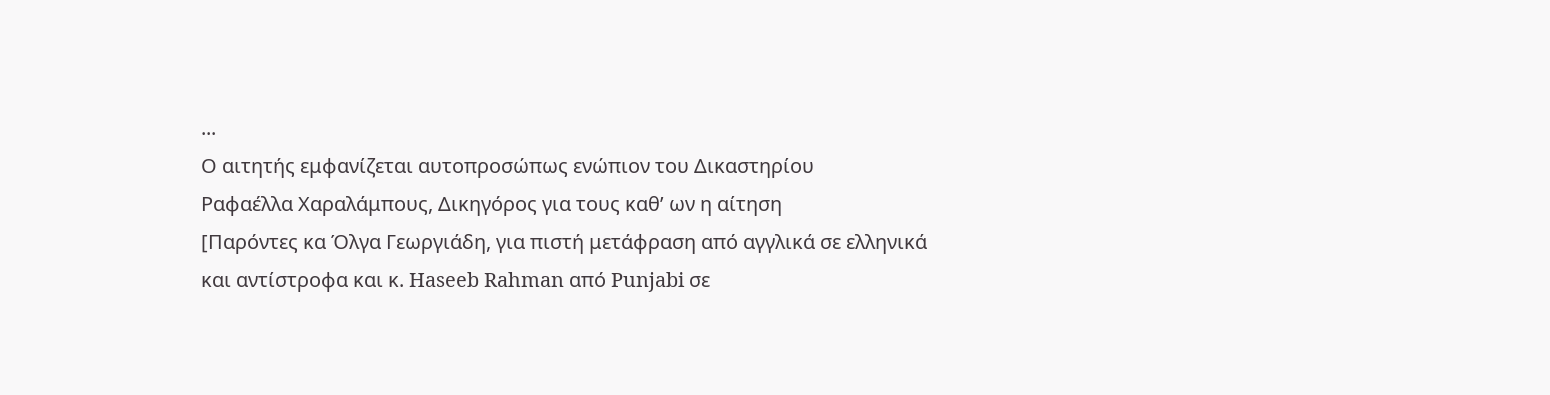...
Ο αιτητής εμφανίζεται αυτοπροσώπως ενώπιον του Δικαστηρίου
Ραφαέλλα Χαραλάμπους, Δικηγόρος για τους καθ’ ων η αίτηση
[Παρόντες κα Όλγα Γεωργιάδη, για πιστή μετάφραση από αγγλικά σε ελληνικά και αντίστροφα και κ. Haseeb Rahman από Punjabi σε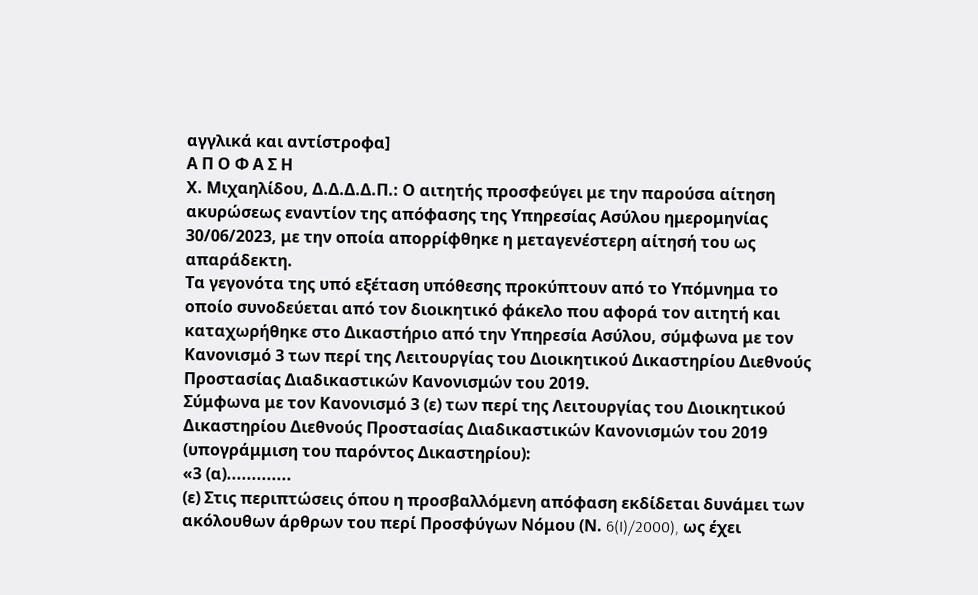αγγλικά και αντίστροφα]
Α Π Ο Φ Α Σ Η
Χ. Μιχαηλίδου, Δ.Δ.Δ.Δ.Π.: Ο αιτητής προσφεύγει με την παρούσα αίτηση ακυρώσεως εναντίον της απόφασης της Υπηρεσίας Ασύλου ημερομηνίας 30/06/2023, με την οποία απορρίφθηκε η μεταγενέστερη αίτησή του ως απαράδεκτη.
Τα γεγονότα της υπό εξέταση υπόθεσης προκύπτουν από το Υπόμνημα το οποίο συνοδεύεται από τον διοικητικό φάκελο που αφορά τον αιτητή και καταχωρήθηκε στο Δικαστήριο από την Υπηρεσία Ασύλου, σύμφωνα με τον Κανονισμό 3 των περί της Λειτουργίας του Διοικητικού Δικαστηρίου Διεθνούς Προστασίας Διαδικαστικών Κανονισμών του 2019.
Σύμφωνα με τον Κανονισμό 3 (ε) των περί της Λειτουργίας του Διοικητικού Δικαστηρίου Διεθνούς Προστασίας Διαδικαστικών Κανονισμών του 2019 (υπογράμμιση του παρόντος Δικαστηρίου):
«3 (α).............
(ε) Στις περιπτώσεις όπου η προσβαλλόμενη απόφαση εκδίδεται δυνάμει των ακόλουθων άρθρων του περί Προσφύγων Νόμου (Ν. 6(I)/2000), ως έχει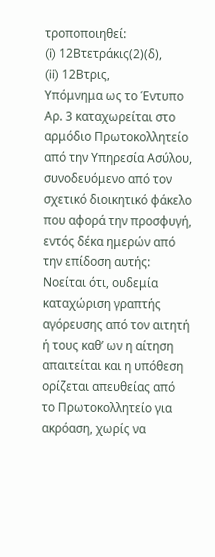τροποποιηθεί:
(i) 12Βτετράκις(2)(δ),
(ii) 12Βτρις,
Υπόμνημα ως το Έντυπο Αρ. 3 καταχωρείται στο αρμόδιο Πρωτοκολλητείο από την Υπηρεσία Ασύλου, συνοδευόμενο από τον σχετικό διοικητικό φάκελο που αφορά την προσφυγή, εντός δέκα ημερών από την επίδοση αυτής:
Νοείται ότι, ουδεμία καταχώριση γραπτής αγόρευσης από τον αιτητή ή τους καθ’ ων η αίτηση απαιτείται και η υπόθεση ορίζεται απευθείας από το Πρωτοκολλητείο για ακρόαση, χωρίς να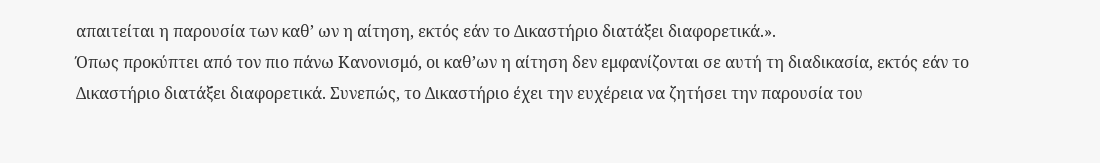απαιτείται η παρουσία των καθ’ ων η αίτηση, εκτός εάν το Δικαστήριο διατάξει διαφορετικά.».
Όπως προκύπτει από τον πιο πάνω Κανονισμό, οι καθ’ων η αίτηση δεν εμφανίζονται σε αυτή τη διαδικασία, εκτός εάν το Δικαστήριο διατάξει διαφορετικά. Συνεπώς, το Δικαστήριο έχει την ευχέρεια να ζητήσει την παρουσία του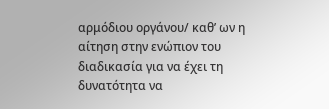αρμόδιου οργάνου/ καθ’ ων η αίτηση στην ενώπιον του διαδικασία για να έχει τη δυνατότητα να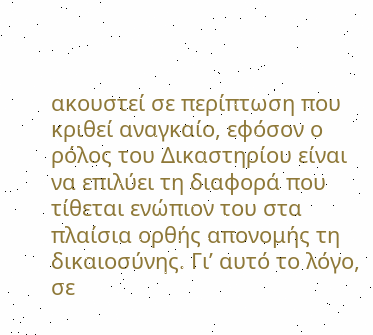ακουστεί σε περίπτωση που κριθεί αναγκαίο, εφόσον ο ρόλος του Δικαστηρίου είναι να επιλύει τη διαφορά που τίθεται ενώπιον του στα πλαίσια ορθής απονομής τη δικαιοσύνης. Γι’ αυτό το λόγο, σε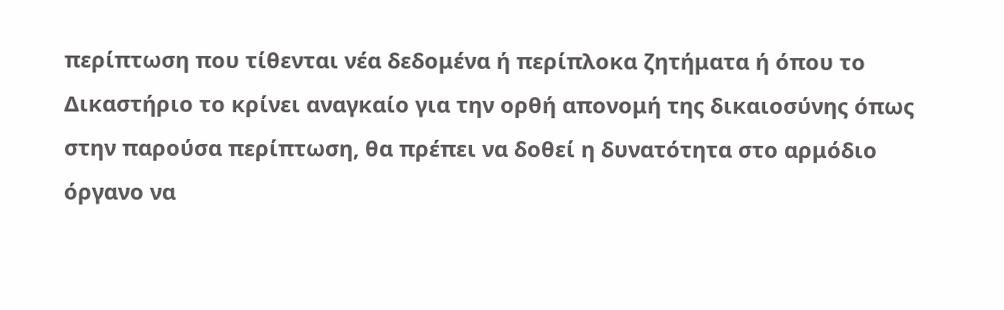περίπτωση που τίθενται νέα δεδομένα ή περίπλοκα ζητήματα ή όπου το Δικαστήριο το κρίνει αναγκαίο για την ορθή απονομή της δικαιοσύνης όπως στην παρούσα περίπτωση, θα πρέπει να δοθεί η δυνατότητα στο αρμόδιο όργανο να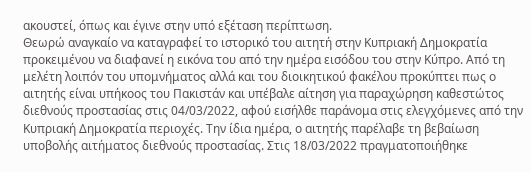ακουστεί, όπως και έγινε στην υπό εξέταση περίπτωση.
Θεωρώ αναγκαίο να καταγραφεί το ιστορικό του αιτητή στην Κυπριακή Δημοκρατία προκειμένου να διαφανεί η εικόνα του από την ημέρα εισόδου του στην Κύπρο. Από τη μελέτη λοιπόν του υπομνήματος αλλά και του διοικητικού φακέλου προκύπτει πως ο αιτητής είναι υπήκοος του Πακιστάν και υπέβαλε αίτηση για παραχώρηση καθεστώτος διεθνούς προστασίας στις 04/03/2022, αφού εισήλθε παράνομα στις ελεγχόμενες από την Κυπριακή Δημοκρατία περιοχές. Την ίδια ημέρα, ο αιτητής παρέλαβε τη βεβαίωση υποβολής αιτήματος διεθνούς προστασίας. Στις 18/03/2022 πραγματοποιήθηκε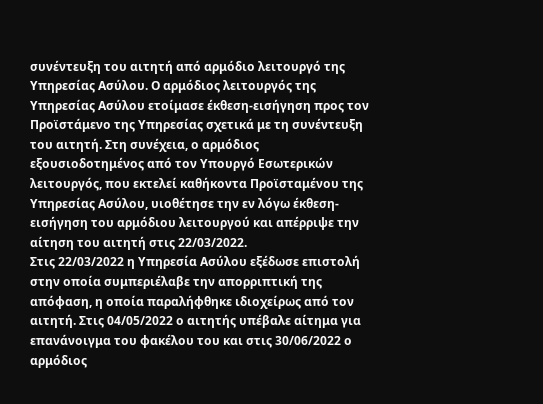συνέντευξη του αιτητή από αρμόδιο λειτουργό της Υπηρεσίας Ασύλου. Ο αρμόδιος λειτουργός της Υπηρεσίας Ασύλου ετοίμασε έκθεση-εισήγηση προς τον Προϊστάμενο της Υπηρεσίας σχετικά με τη συνέντευξη του αιτητή. Στη συνέχεια, ο αρμόδιος εξουσιοδοτημένος από τον Υπουργό Εσωτερικών λειτουργός, που εκτελεί καθήκοντα Προϊσταμένου της Υπηρεσίας Ασύλου, υιοθέτησε την εν λόγω έκθεση-εισήγηση του αρμόδιου λειτουργού και απέρριψε την αίτηση του αιτητή στις 22/03/2022.
Στις 22/03/2022 η Υπηρεσία Ασύλου εξέδωσε επιστολή στην οποία συμπεριέλαβε την απορριπτική της απόφαση, η οποία παραλήφθηκε ιδιοχείρως από τον αιτητή. Στις 04/05/2022 ο αιτητής υπέβαλε αίτημα για επανάνοιγμα του φακέλου του και στις 30/06/2022 ο αρμόδιος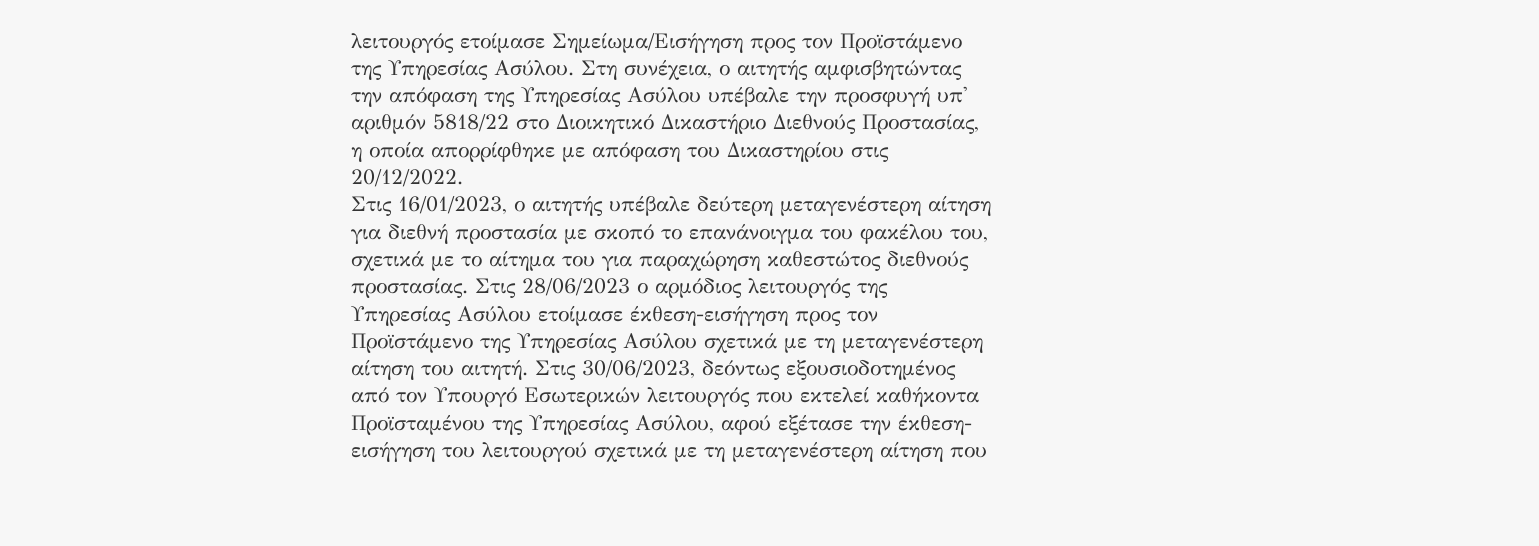λειτουργός ετοίμασε Σημείωμα/Εισήγηση προς τον Προϊστάμενο της Υπηρεσίας Ασύλου. Στη συνέχεια, ο αιτητής αμφισβητώντας την απόφαση της Υπηρεσίας Ασύλου υπέβαλε την προσφυγή υπ' αριθμόν 5818/22 στο Διοικητικό Δικαστήριο Διεθνούς Προστασίας, η οποία απορρίφθηκε με απόφαση του Δικαστηρίου στις 20/12/2022.
Στις 16/01/2023, ο αιτητής υπέβαλε δεύτερη μεταγενέστερη αίτηση για διεθνή προστασία με σκοπό το επανάνοιγμα του φακέλου του, σχετικά με το αίτημα του για παραχώρηση καθεστώτος διεθνούς προστασίας. Στις 28/06/2023 ο αρμόδιος λειτουργός της Υπηρεσίας Ασύλου ετοίμασε έκθεση-εισήγηση προς τον Προϊστάμενο της Υπηρεσίας Ασύλου σχετικά με τη μεταγενέστερη αίτηση του αιτητή. Στις 30/06/2023, δεόντως εξουσιοδοτημένος από τον Υπουργό Εσωτερικών λειτουργός που εκτελεί καθήκοντα Προϊσταμένου της Υπηρεσίας Ασύλου, αφού εξέτασε την έκθεση-εισήγηση του λειτουργού σχετικά με τη μεταγενέστερη αίτηση που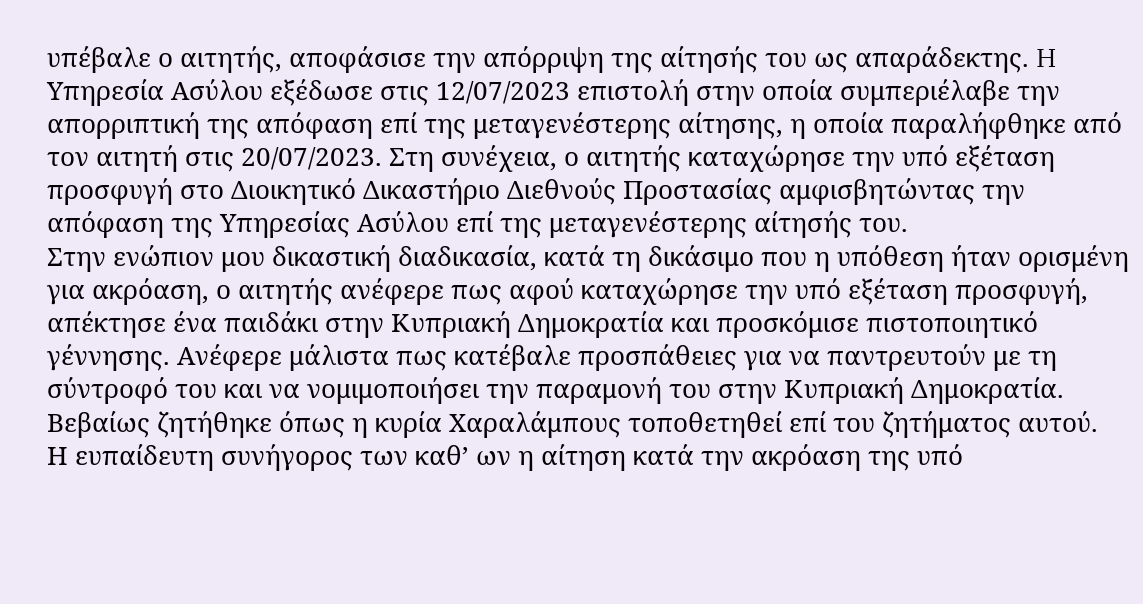υπέβαλε ο αιτητής, αποφάσισε την απόρριψη της αίτησής του ως απαράδεκτης. H Υπηρεσία Ασύλου εξέδωσε στις 12/07/2023 επιστολή στην οποία συμπεριέλαβε την απορριπτική της απόφαση επί της μεταγενέστερης αίτησης, η οποία παραλήφθηκε από τον αιτητή στις 20/07/2023. Στη συνέχεια, ο αιτητής καταχώρησε την υπό εξέταση προσφυγή στο Διοικητικό Δικαστήριο Διεθνούς Προστασίας αμφισβητώντας την απόφαση της Υπηρεσίας Ασύλου επί της μεταγενέστερης αίτησής του.
Στην ενώπιον μου δικαστική διαδικασία, κατά τη δικάσιμο που η υπόθεση ήταν ορισμένη για ακρόαση, ο αιτητής ανέφερε πως αφού καταχώρησε την υπό εξέταση προσφυγή, απέκτησε ένα παιδάκι στην Κυπριακή Δημοκρατία και προσκόμισε πιστοποιητικό γέννησης. Ανέφερε μάλιστα πως κατέβαλε προσπάθειες για να παντρευτούν με τη σύντροφό του και να νομιμοποιήσει την παραμονή του στην Κυπριακή Δημοκρατία. Βεβαίως ζητήθηκε όπως η κυρία Χαραλάμπους τοποθετηθεί επί του ζητήματος αυτού.
Η ευπαίδευτη συνήγορος των καθ’ ων η αίτηση κατά την ακρόαση της υπό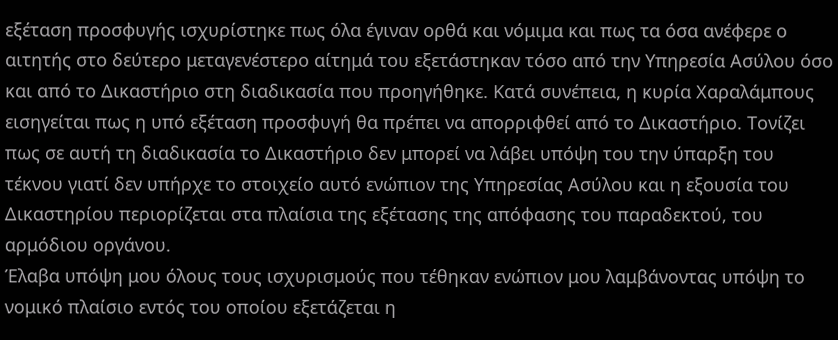εξέταση προσφυγής ισχυρίστηκε πως όλα έγιναν ορθά και νόμιμα και πως τα όσα ανέφερε ο αιτητής στο δεύτερο μεταγενέστερο αίτημά του εξετάστηκαν τόσο από την Υπηρεσία Ασύλου όσο και από το Δικαστήριο στη διαδικασία που προηγήθηκε. Κατά συνέπεια, η κυρία Χαραλάμπους εισηγείται πως η υπό εξέταση προσφυγή θα πρέπει να απορριφθεί από το Δικαστήριο. Τονίζει πως σε αυτή τη διαδικασία το Δικαστήριο δεν μπορεί να λάβει υπόψη του την ύπαρξη του τέκνου γιατί δεν υπήρχε το στοιχείο αυτό ενώπιον της Υπηρεσίας Ασύλου και η εξουσία του Δικαστηρίου περιορίζεται στα πλαίσια της εξέτασης της απόφασης του παραδεκτού, του αρμόδιου οργάνου.
Έλαβα υπόψη μου όλους τους ισχυρισμούς που τέθηκαν ενώπιον μου λαμβάνοντας υπόψη το νομικό πλαίσιο εντός του οποίου εξετάζεται η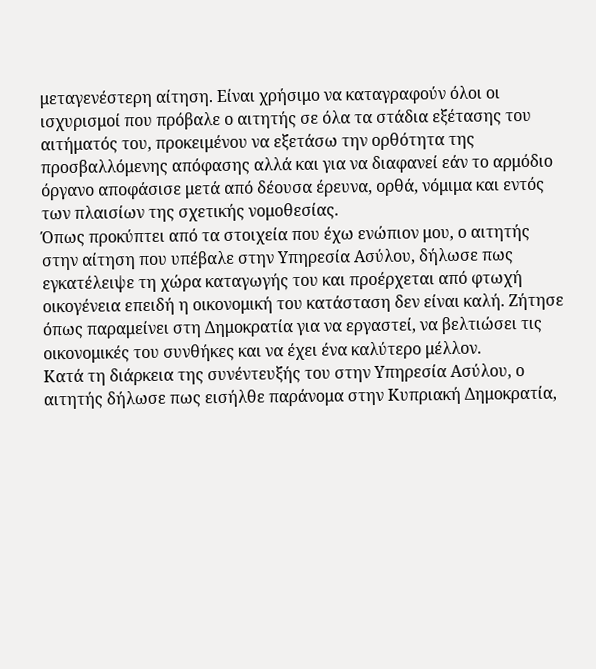μεταγενέστερη αίτηση. Είναι χρήσιμο να καταγραφούν όλοι οι ισχυρισμοί που πρόβαλε ο αιτητής σε όλα τα στάδια εξέτασης του αιτήματός του, προκειμένου να εξετάσω την ορθότητα της προσβαλλόμενης απόφασης αλλά και για να διαφανεί εάν το αρμόδιο όργανο αποφάσισε μετά από δέουσα έρευνα, ορθά, νόμιμα και εντός των πλαισίων της σχετικής νομοθεσίας.
Όπως προκύπτει από τα στοιχεία που έχω ενώπιον μου, ο αιτητής στην αίτηση που υπέβαλε στην Υπηρεσία Ασύλου, δήλωσε πως εγκατέλειψε τη χώρα καταγωγής του και προέρχεται από φτωχή οικογένεια επειδή η οικονομική του κατάσταση δεν είναι καλή. Ζήτησε όπως παραμείνει στη Δημοκρατία για να εργαστεί, να βελτιώσει τις οικονομικές του συνθήκες και να έχει ένα καλύτερο μέλλον.
Κατά τη διάρκεια της συνέντευξής του στην Υπηρεσία Ασύλου, ο αιτητής δήλωσε πως εισήλθε παράνομα στην Κυπριακή Δημοκρατία,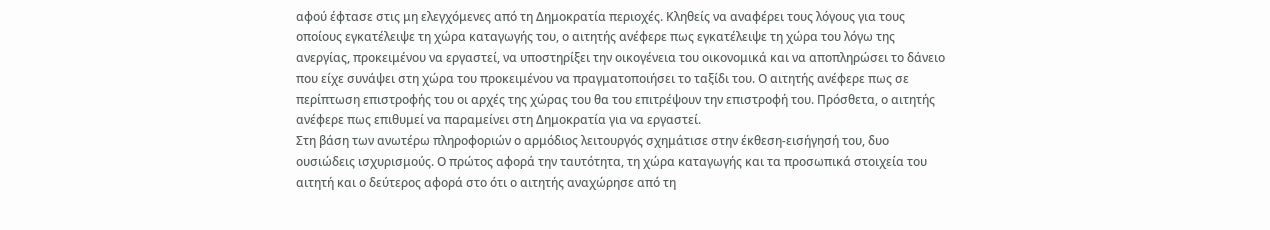αφού έφτασε στις μη ελεγχόμενες από τη Δημοκρατία περιοχές. Κληθείς να αναφέρει τους λόγους για τους οποίους εγκατέλειψε τη χώρα καταγωγής του, ο αιτητής ανέφερε πως εγκατέλειψε τη χώρα του λόγω της ανεργίας, προκειμένου να εργαστεί, να υποστηρίξει την οικογένεια του οικονομικά και να αποπληρώσει το δάνειο που είχε συνάψει στη χώρα του προκειμένου να πραγματοποιήσει το ταξίδι του. Ο αιτητής ανέφερε πως σε περίπτωση επιστροφής του οι αρχές της χώρας του θα του επιτρέψουν την επιστροφή του. Πρόσθετα, ο αιτητής ανέφερε πως επιθυμεί να παραμείνει στη Δημοκρατία για να εργαστεί.
Στη βάση των ανωτέρω πληροφοριών ο αρμόδιος λειτουργός σχημάτισε στην έκθεση-εισήγησή του, δυο ουσιώδεις ισχυρισμούς. Ο πρώτος αφορά την ταυτότητα, τη χώρα καταγωγής και τα προσωπικά στοιχεία του αιτητή και ο δεύτερος αφορά στο ότι ο αιτητής αναχώρησε από τη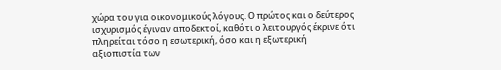χώρα του για οικονομικούς λόγους. Ο πρώτος και ο δεύτερος ισχυρισμός έγιναν αποδεκτοί, καθότι ο λειτουργός έκρινε ότι πληρείται τόσο η εσωτερική, όσο και η εξωτερική αξιοπιστία των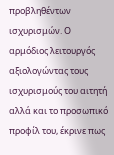προβληθέντων ισχυρισμών. Ο αρμόδιος λειτουργός αξιολογώντας τους ισχυρισμούς του αιτητή αλλά και το προσωπικό προφίλ του, έκρινε πως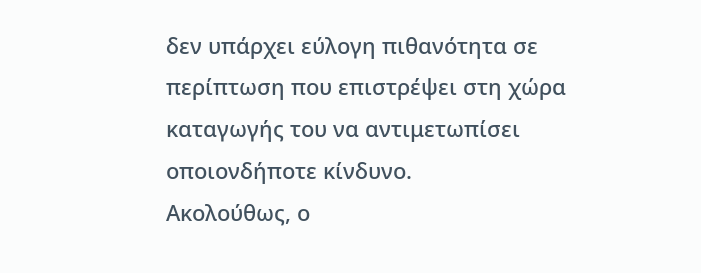δεν υπάρχει εύλογη πιθανότητα σε περίπτωση που επιστρέψει στη χώρα καταγωγής του να αντιμετωπίσει οποιονδήποτε κίνδυνο.
Ακολούθως, ο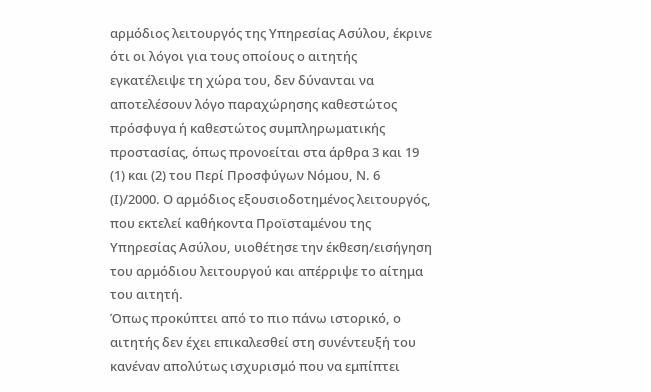αρμόδιος λειτουργός της Υπηρεσίας Ασύλου, έκρινε ότι οι λόγοι για τους οποίους ο αιτητής εγκατέλειψε τη χώρα του, δεν δύνανται να αποτελέσουν λόγο παραχώρησης καθεστώτος πρόσφυγα ή καθεστώτος συμπληρωματικής προστασίας, όπως προνοείται στα άρθρα 3 και 19 (1) και (2) του Περί Προσφύγων Νόμου, Ν. 6 (Ι)/2000. Ο αρμόδιος εξουσιοδοτημένος λειτουργός, που εκτελεί καθήκοντα Προϊσταμένου της Υπηρεσίας Ασύλου, υιοθέτησε την έκθεση/εισήγηση του αρμόδιου λειτουργού και απέρριψε το αίτημα του αιτητή.
Όπως προκύπτει από το πιο πάνω ιστορικό, ο αιτητής δεν έχει επικαλεσθεί στη συνέντευξή του κανέναν απολύτως ισχυρισμό που να εμπίπτει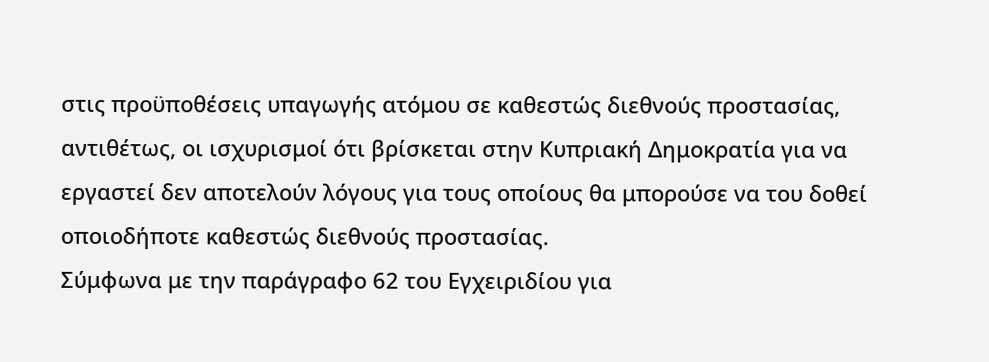στις προϋποθέσεις υπαγωγής ατόμου σε καθεστώς διεθνούς προστασίας, αντιθέτως, οι ισχυρισμοί ότι βρίσκεται στην Κυπριακή Δημοκρατία για να εργαστεί δεν αποτελούν λόγους για τους οποίους θα μπορούσε να του δοθεί οποιοδήποτε καθεστώς διεθνούς προστασίας.
Σύμφωνα με την παράγραφο 62 του Εγχειριδίου για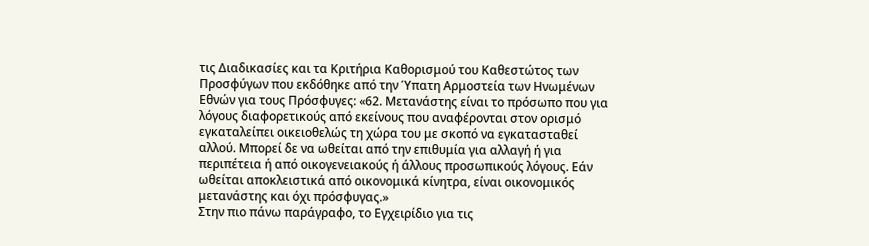τις Διαδικασίες και τα Κριτήρια Καθορισμού του Καθεστώτος των Προσφύγων που εκδόθηκε από την Ύπατη Αρμοστεία των Ηνωμένων Εθνών για τους Πρόσφυγες: «62. Μετανάστης είναι το πρόσωπο που για λόγους διαφορετικούς από εκείνους που αναφέρονται στον ορισμό εγκαταλείπει οικειοθελώς τη χώρα του με σκοπό να εγκατασταθεί αλλού. Μπορεί δε να ωθείται από την επιθυμία για αλλαγή ή για περιπέτεια ή από οικογενειακούς ή άλλους προσωπικούς λόγους. Εάν ωθείται αποκλειστικά από οικονομικά κίνητρα, είναι οικονομικός μετανάστης και όχι πρόσφυγας.»
Στην πιο πάνω παράγραφο, το Εγχειρίδιο για τις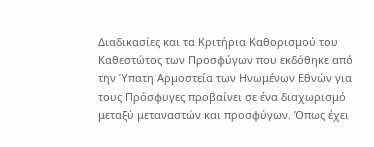Διαδικασίες και τα Κριτήρια Καθορισμού του Καθεστώτος των Προσφύγων που εκδόθηκε από την Ύπατη Αρμοστεία των Ηνωμένων Εθνών για τους Πρόσφυγες προβαίνει σε ένα διαχωρισμό μεταξύ μεταναστών και προσφύγων. Όπως έχει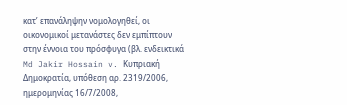κατ’ επανάληψην νομολογηθεί, οι οικονομικοί μετανάστες δεν εμπίπτουν στην έννοια του πρόσφυγα (βλ. ενδεικτικά Md Jakir Hossain v. Κυπριακή Δημοκρατία, υπόθεση αρ. 2319/2006, ημερομηνίας 16/7/2008,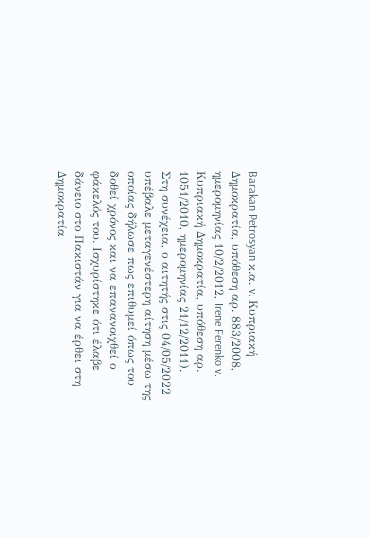Barakan Petrosyan κ.α. v. Κυπριακή Δημοκρατία, υπόθεση αρ. 883/2008, ημερομηνίας 10/2/2012, Irene Ferenko v. Κυπριακή Δημοκρατία, υπόθεση αρ. 1051/2010, ημερομηνίας 21/12/2011).
Στη συνέχεια, ο αιτητής στις 04/05/2022 υπέβαλε μεταγενέστερη αίτηση μέσω της οποίας δήλωσε πως επιθυμεί όπως του δοθεί χρόνος και να επανανοιχθεί ο φάκελός του. Ισχυρίστηκε ότι έλαβε δάνειο στο Πακιστάν για να έρθει στη Δημοκρατία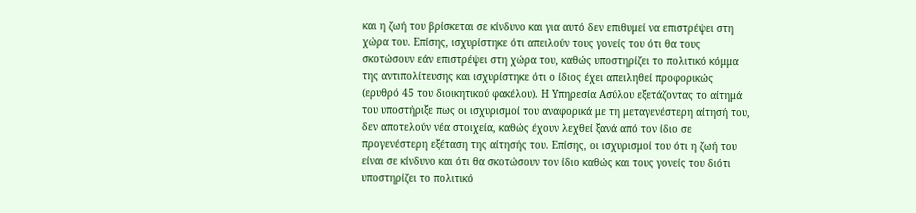και η ζωή του βρίσκεται σε κίνδυνο και για αυτό δεν επιθυμεί να επιστρέψει στη χώρα του. Επίσης, ισχυρίστηκε ότι απειλούν τους γονείς του ότι θα τους σκοτώσουν εάν επιστρέψει στη χώρα του, καθώς υποστηρίζει το πολιτικό κόμμα της αντιπολίτευσης και ισχυρίστηκε ότι ο ίδιος έχει απειληθεί προφορικώς (ερυθρό 45 του διοικητικού φακέλου). Η Υπηρεσία Ασύλου εξετάζοντας το αίτημά του υποστήριξε πως οι ισχυρισμοί του αναφορικά με τη μεταγενέστερη αίτησή του, δεν αποτελούν νέα στοιχεία, καθώς έχουν λεχθεί ξανά από τον ίδιο σε προγενέστερη εξέταση της αίτησής του. Επίσης, οι ισχυρισμοί του ότι η ζωή του είναι σε κίνδυνο και ότι θα σκοτώσουν τον ίδιο καθώς και τους γονείς του διότι υποστηρίζει το πολιτικό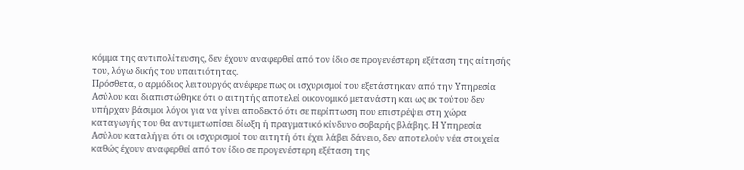κόμμα της αντιπολίτευσης, δεν έχουν αναφερθεί από τον ίδιο σε προγενέστερη εξέταση της αίτησής του, λόγω δικής του υπαιτιότητας.
Πρόσθετα, ο αρμόδιος λειτουργός ανέφερε πως οι ισχυρισμοί του εξετάστηκαν από την Υπηρεσία Ασύλου και διαπιστώθηκε ότι ο αιτητής αποτελεί οικονομικό μετανάστη και ως εκ τούτου δεν υπήρχαν βάσιμοι λόγοι για να γίνει αποδεκτό ότι σε περίπτωση που επιστρέψει στη χώρα καταγωγής του θα αντιμετωπίσει δίωξη ή πραγματικό κίνδυνο σοβαρής βλάβης. Η Υπηρεσία Ασύλου καταλήγει ότι οι ισχυρισμοί του αιτητή ότι έχει λάβει δάνειο, δεν αποτελούν νέα στοιχεία καθώς έχουν αναφερθεί από τον ίδιο σε προγενέστερη εξέταση της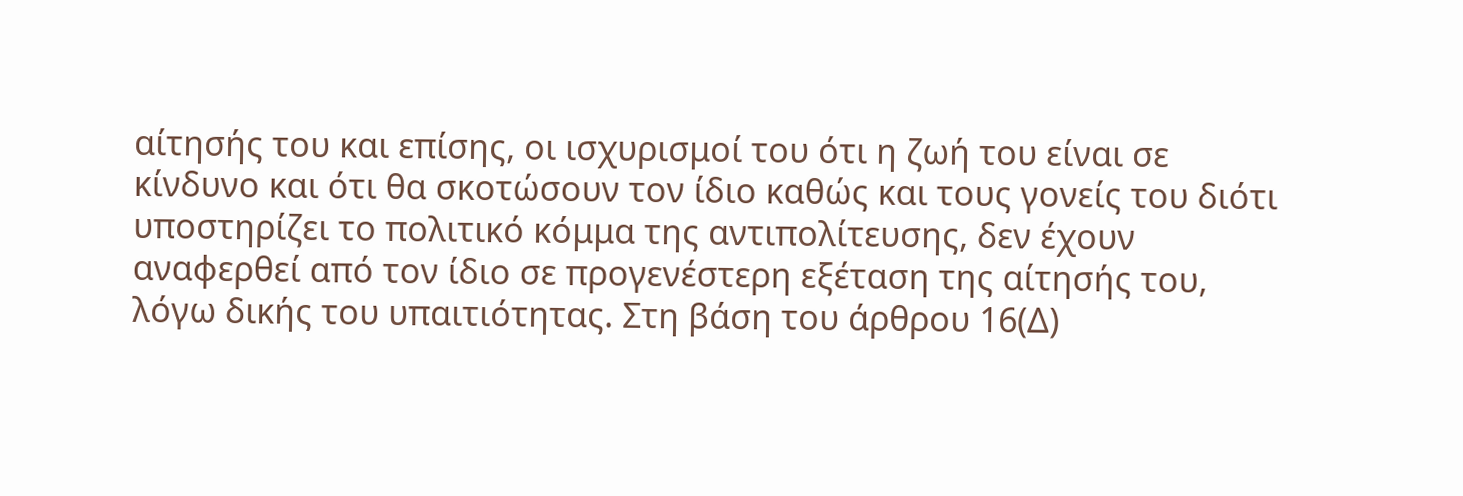αίτησής του και επίσης, οι ισχυρισμοί του ότι η ζωή του είναι σε κίνδυνο και ότι θα σκοτώσουν τον ίδιο καθώς και τους γονείς του διότι υποστηρίζει το πολιτικό κόμμα της αντιπολίτευσης, δεν έχουν αναφερθεί από τον ίδιο σε προγενέστερη εξέταση της αίτησής του, λόγω δικής του υπαιτιότητας. Στη βάση του άρθρου 16(Δ)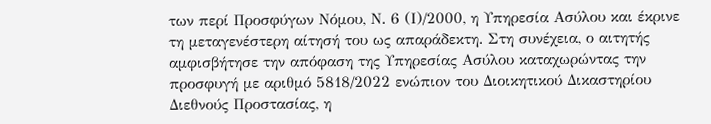των περί Προσφύγων Νόμου, Ν. 6 (Ι)/2000, η Υπηρεσία Ασύλου και έκρινε τη μεταγενέστερη αίτησή του ως απαράδεκτη. Στη συνέχεια, ο αιτητής αμφισβήτησε την απόφαση της Υπηρεσίας Ασύλου καταχωρώντας την προσφυγή με αριθμό 5818/2022 ενώπιον του Διοικητικού Δικαστηρίου Διεθνούς Προστασίας, η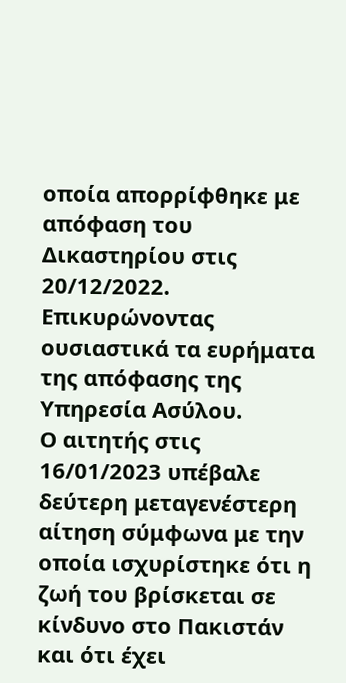οποία απορρίφθηκε με απόφαση του Δικαστηρίου στις 20/12/2022. Επικυρώνοντας ουσιαστικά τα ευρήματα της απόφασης της Υπηρεσία Ασύλου.
Ο αιτητής στις 16/01/2023 υπέβαλε δεύτερη μεταγενέστερη αίτηση σύμφωνα με την οποία ισχυρίστηκε ότι η ζωή του βρίσκεται σε κίνδυνο στο Πακιστάν και ότι έχει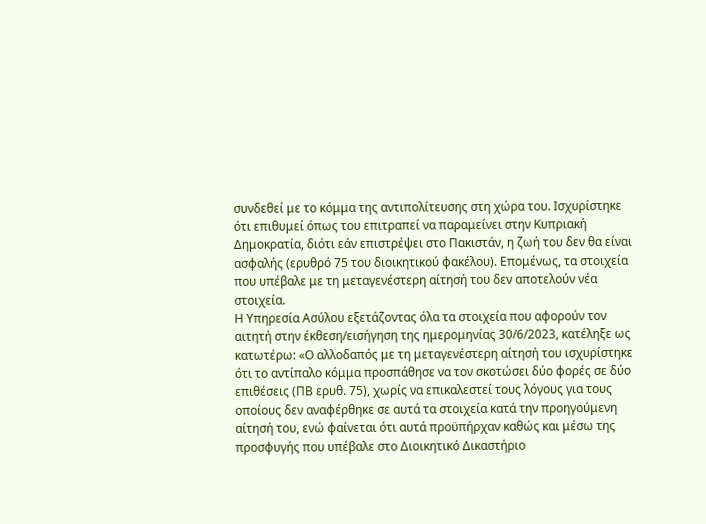συνδεθεί με το κόμμα της αντιπολίτευσης στη χώρα του. Ισχυρίστηκε ότι επιθυμεί όπως του επιτραπεί να παραμείνει στην Κυπριακή Δημοκρατία, διότι εάν επιστρέψει στο Πακιστάν, η ζωή του δεν θα είναι ασφαλής (ερυθρό 75 του διοικητικού φακέλου). Επομένως, τα στοιχεία που υπέβαλε με τη μεταγενέστερη αίτησή του δεν αποτελούν νέα στοιχεία.
Η Υπηρεσία Ασύλου εξετάζοντας όλα τα στοιχεία που αφορούν τον αιτητή στην έκθεση/εισήγηση της ημερομηνίας 30/6/2023, κατέληξε ως κατωτέρω: «Ο αλλοδαπός με τη μεταγενέστερη αίτησή του ισχυρίστηκε ότι το αντίπαλο κόμμα προσπάθησε να τον σκοτώσει δύο φορές σε δύο επιθέσεις (ΠΒ ερυθ. 75), χωρίς να επικαλεστεί τους λόγους για τους οποίους δεν αναφέρθηκε σε αυτά τα στοιχεία κατά την προηγούμενη αίτησή του, ενώ φαίνεται ότι αυτά προϋπήρχαν καθώς και μέσω της προσφυγής που υπέβαλε στο Διοικητικό Δικαστήριο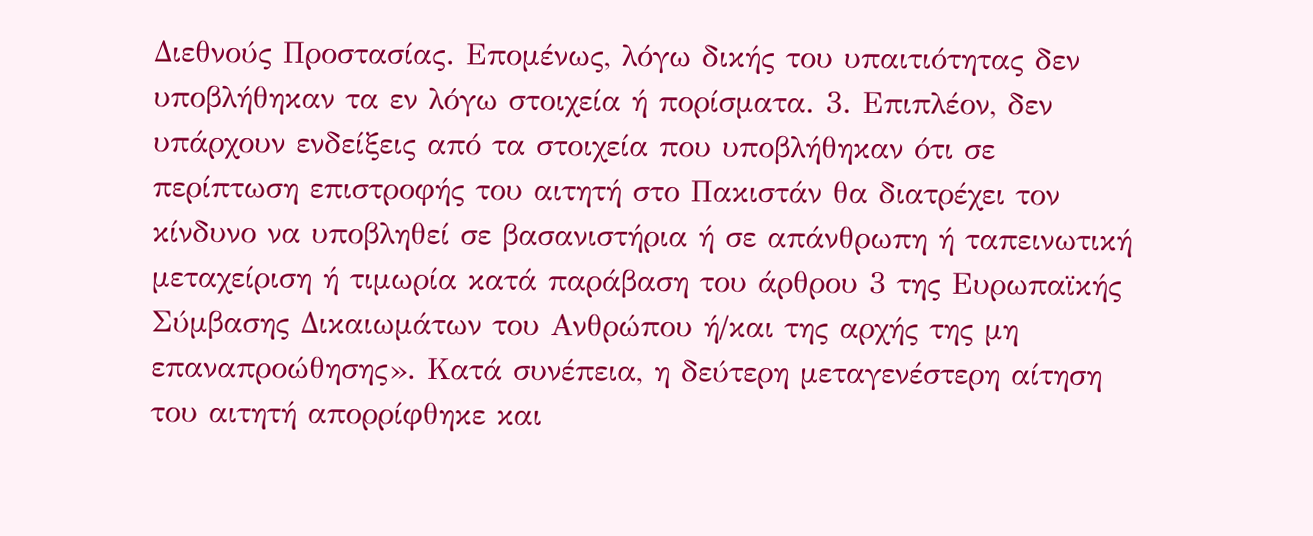Διεθνούς Προστασίας. Επομένως, λόγω δικής του υπαιτιότητας δεν υποβλήθηκαν τα εν λόγω στοιχεία ή πορίσματα. 3. Επιπλέον, δεν υπάρχουν ενδείξεις από τα στοιχεία που υποβλήθηκαν ότι σε περίπτωση επιστροφής του αιτητή στο Πακιστάν θα διατρέχει τον κίνδυνο να υποβληθεί σε βασανιστήρια ή σε απάνθρωπη ή ταπεινωτική μεταχείριση ή τιμωρία κατά παράβαση του άρθρου 3 της Ευρωπαϊκής Σύμβασης Δικαιωμάτων του Ανθρώπου ή/και της αρχής της μη επαναπροώθησης». Κατά συνέπεια, η δεύτερη μεταγενέστερη αίτηση του αιτητή απορρίφθηκε και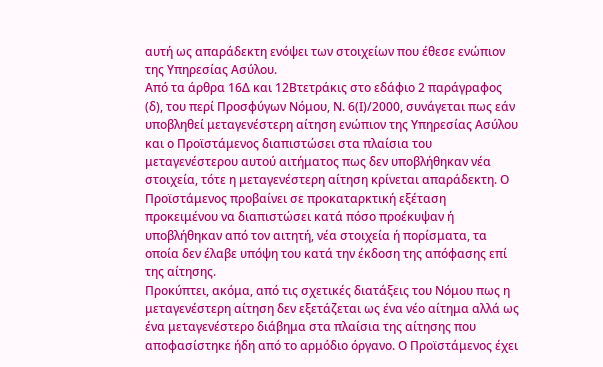αυτή ως απαράδεκτη ενόψει των στοιχείων που έθεσε ενώπιον της Υπηρεσίας Ασύλου.
Από τα άρθρα 16Δ και 12Βτετράκις στο εδάφιο 2 παράγραφος (δ), του περί Προσφύγων Νόμου, Ν. 6(Ι)/2000, συνάγεται πως εάν υποβληθεί μεταγενέστερη αίτηση ενώπιον της Υπηρεσίας Ασύλου και ο Προϊστάμενος διαπιστώσει στα πλαίσια του μεταγενέστερου αυτού αιτήματος πως δεν υποβλήθηκαν νέα στοιχεία, τότε η μεταγενέστερη αίτηση κρίνεται απαράδεκτη. Ο Προϊστάμενος προβαίνει σε προκαταρκτική εξέταση προκειμένου να διαπιστώσει κατά πόσο προέκυψαν ή υποβλήθηκαν από τον αιτητή, νέα στοιχεία ή πορίσματα, τα οποία δεν έλαβε υπόψη του κατά την έκδοση της απόφασης επί της αίτησης.
Προκύπτει, ακόμα, από τις σχετικές διατάξεις του Νόμου πως η μεταγενέστερη αίτηση δεν εξετάζεται ως ένα νέο αίτημα αλλά ως ένα μεταγενέστερο διάβημα στα πλαίσια της αίτησης που αποφασίστηκε ήδη από το αρμόδιο όργανο. Ο Προϊστάμενος έχει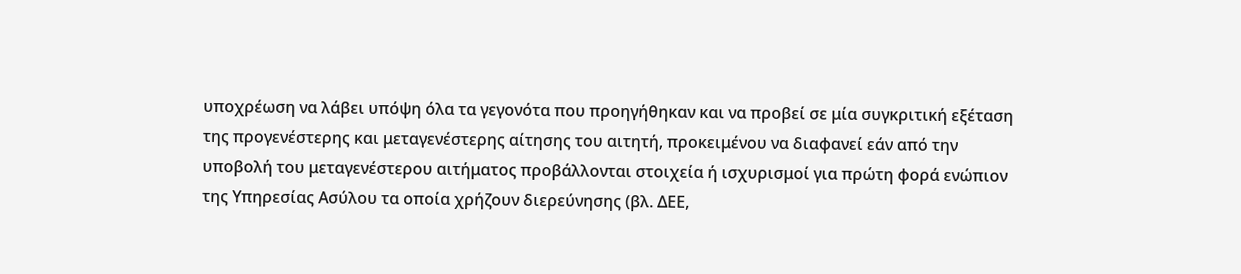υποχρέωση να λάβει υπόψη όλα τα γεγονότα που προηγήθηκαν και να προβεί σε μία συγκριτική εξέταση της προγενέστερης και μεταγενέστερης αίτησης του αιτητή, προκειμένου να διαφανεί εάν από την υποβολή του μεταγενέστερου αιτήματος προβάλλονται στοιχεία ή ισχυρισμοί για πρώτη φορά ενώπιον της Υπηρεσίας Ασύλου τα οποία χρήζουν διερεύνησης (βλ. ΔΕΕ,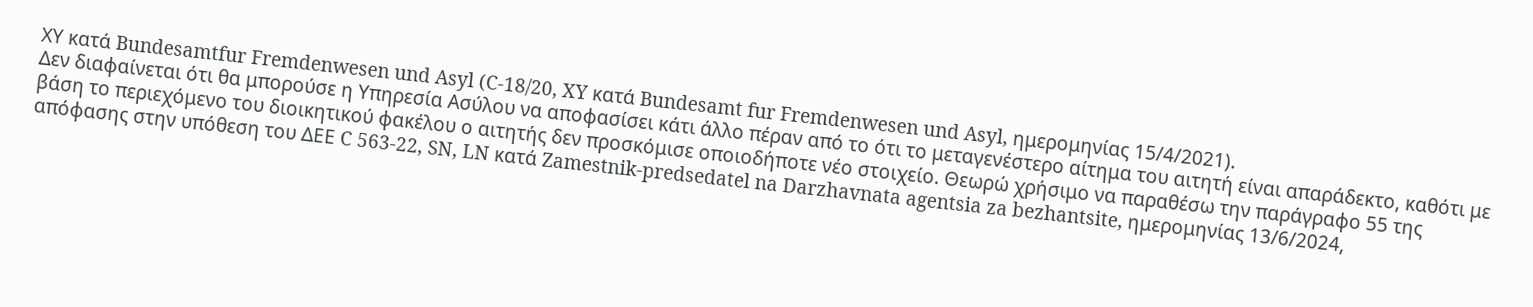ΧΥ κατά Bundesamtfur Fremdenwesen und Asyl (C-18/20, XY κατά Bundesamt fur Fremdenwesen und Asyl, ημερομηνίας 15/4/2021).
Δεν διαφαίνεται ότι θα μπορούσε η Υπηρεσία Ασύλου να αποφασίσει κάτι άλλο πέραν από το ότι το μεταγενέστερο αίτημα του αιτητή είναι απαράδεκτο, καθότι με βάση το περιεχόμενο του διοικητικού φακέλου ο αιτητής δεν προσκόμισε οποιοδήποτε νέο στοιχείο. Θεωρώ χρήσιμο να παραθέσω την παράγραφο 55 της απόφασης στην υπόθεση του ΔΕΕ C 563-22, SN, LN κατά Zamestnik-predsedatel na Darzhavnata agentsia za bezhantsite, ημερομηνίας 13/6/2024,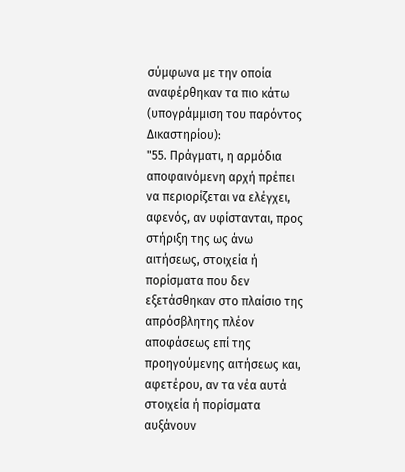σύμφωνα με την οποία αναφέρθηκαν τα πιο κάτω (υπογράμμιση του παρόντος Δικαστηρίου):
"55. Πράγματι, η αρμόδια αποφαινόμενη αρχή πρέπει να περιορίζεται να ελέγχει, αφενός, αν υφίστανται, προς στήριξη της ως άνω αιτήσεως, στοιχεία ή πορίσματα που δεν εξετάσθηκαν στο πλαίσιο της απρόσβλητης πλέον αποφάσεως επί της προηγούμενης αιτήσεως και, αφετέρου, αν τα νέα αυτά στοιχεία ή πορίσματα αυξάνουν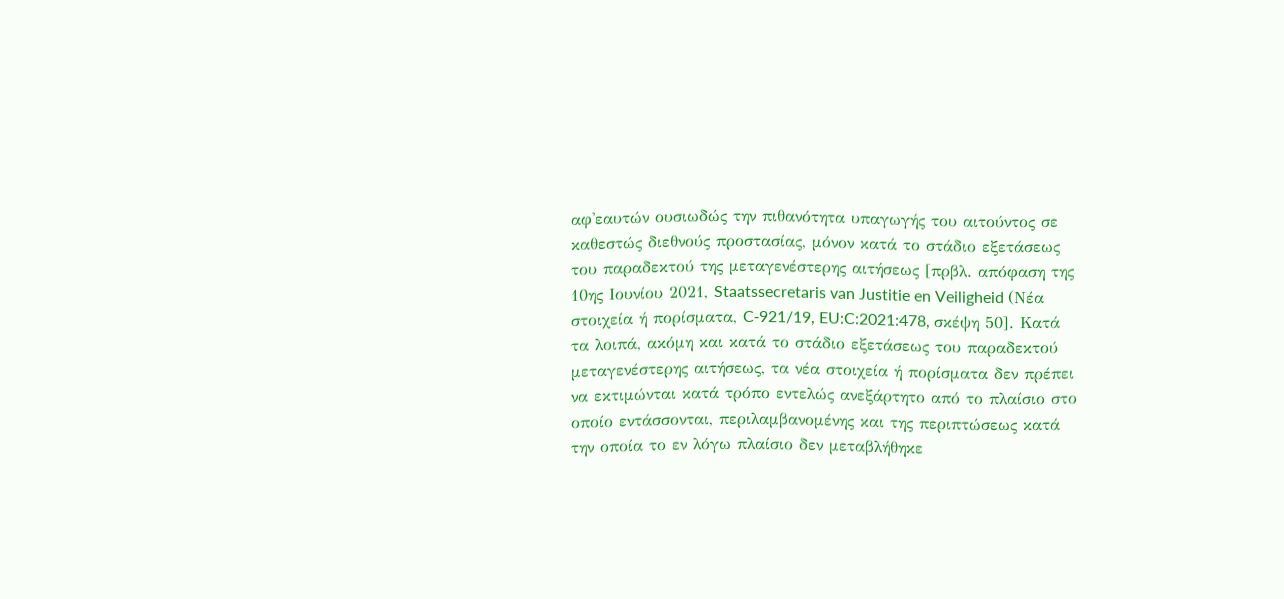αφ'εαυτών ουσιωδώς την πιθανότητα υπαγωγής του αιτούντος σε καθεστώς διεθνούς προστασίας, μόνον κατά το στάδιο εξετάσεως του παραδεκτού της μεταγενέστερης αιτήσεως [πρβλ. απόφαση της 10ης Ιουνίου 2021, Staatssecretaris van Justitie en Veiligheid (Νέα στοιχεία ή πορίσματα, C‑921/19, EU:C:2021:478, σκέψη 50]. Κατά τα λοιπά, ακόμη και κατά το στάδιο εξετάσεως του παραδεκτού μεταγενέστερης αιτήσεως, τα νέα στοιχεία ή πορίσματα δεν πρέπει να εκτιμώνται κατά τρόπο εντελώς ανεξάρτητο από το πλαίσιο στο οποίο εντάσσονται, περιλαμβανομένης και της περιπτώσεως κατά την οποία το εν λόγω πλαίσιο δεν μεταβλήθηκε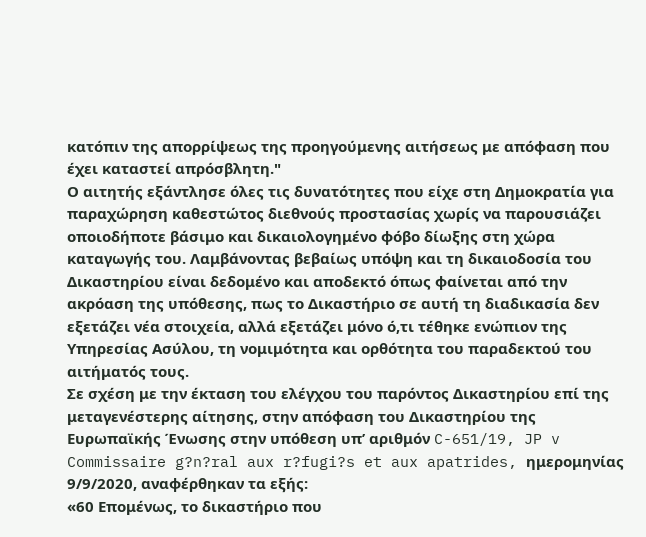κατόπιν της απορρίψεως της προηγούμενης αιτήσεως με απόφαση που έχει καταστεί απρόσβλητη."
Ο αιτητής εξάντλησε όλες τις δυνατότητες που είχε στη Δημοκρατία για παραχώρηση καθεστώτος διεθνούς προστασίας χωρίς να παρουσιάζει οποιοδήποτε βάσιμο και δικαιολογημένο φόβο δίωξης στη χώρα καταγωγής του. Λαμβάνοντας βεβαίως υπόψη και τη δικαιοδοσία του Δικαστηρίου είναι δεδομένο και αποδεκτό όπως φαίνεται από την ακρόαση της υπόθεσης, πως το Δικαστήριο σε αυτή τη διαδικασία δεν εξετάζει νέα στοιχεία, αλλά εξετάζει μόνο ό,τι τέθηκε ενώπιον της Υπηρεσίας Ασύλου, τη νομιμότητα και ορθότητα του παραδεκτού του αιτήματός τους.
Σε σχέση με την έκταση του ελέγχου του παρόντος Δικαστηρίου επί της μεταγενέστερης αίτησης, στην απόφαση του Δικαστηρίου της Ευρωπαϊκής Ένωσης στην υπόθεση υπ’ αριθμόν C-651/19, JP v Commissaire g?n?ral aux r?fugi?s et aux apatrides, ημερομηνίας 9/9/2020, αναφέρθηκαν τα εξής:
«60 Επομένως, το δικαστήριο που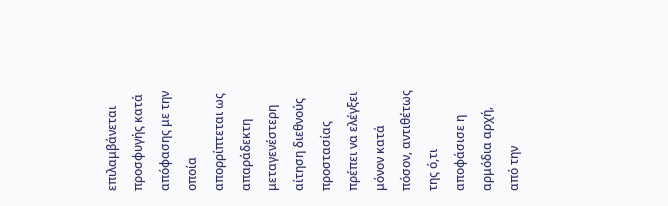επιλαμβάνεται προσφυγής κατά απόφασης με την οποία απορρίπτεται ως απαράδεκτη μεταγενέστερη αίτηση διεθνούς προστασίας πρέπει να ελέγξει μόνον κατά πόσον, αντιθέτως της ό,τι αποφάσισε η αρμόδια αρχή, από την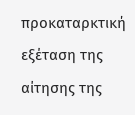προκαταρκτική εξέταση της αίτησης της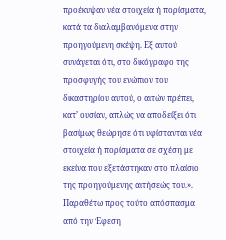προέκυψαν νέα στοιχεία ή πορίσματα, κατά τα διαλαμβανόμενα στην προηγούμενη σκέψη. Εξ αυτού συνάγεται ότι, στο δικόγραφο της προσφυγής του ενώπιον του δικαστηρίου αυτού, ο αιτών πρέπει, κατ’ ουσίαν, απλώς να αποδείξει ότι βασίμως θεώρησε ότι υφίστανται νέα στοιχεία ή πορίσματα σε σχέση με εκείνα που εξετάστηκαν στο πλαίσιο της προηγούμενης αιτήσεώς του.».
Παραθέτω προς τούτο απόσπασμα από την Έφεση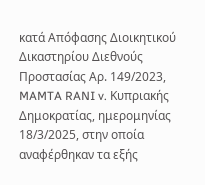κατά Απόφασης Διοικητικού Δικαστηρίου Διεθνούς Προστασίας Αρ. 149/2023, MAMTA RANI v. Κυπριακής Δημοκρατίας, ημερομηνίας 18/3/2025, στην οποία αναφέρθηκαν τα εξής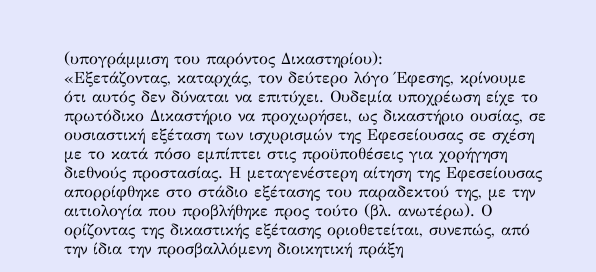(υπογράμμιση του παρόντος Δικαστηρίου):
«Εξετάζοντας, καταρχάς, τον δεύτερο λόγο Έφεσης, κρίνουμε ότι αυτός δεν δύναται να επιτύχει. Ουδεμία υποχρέωση είχε το πρωτόδικο Δικαστήριο να προχωρήσει, ως δικαστήριο ουσίας, σε ουσιαστική εξέταση των ισχυρισμών της Εφεσείουσας σε σχέση με το κατά πόσο εμπίπτει στις προϋποθέσεις για χορήγηση διεθνούς προστασίας. Η μεταγενέστερη αίτηση της Εφεσείουσας απορρίφθηκε στο στάδιο εξέτασης του παραδεκτού της, με την αιτιολογία που προβλήθηκε προς τούτο (βλ. ανωτέρω). Ο ορίζοντας της δικαστικής εξέτασης οριοθετείται, συνεπώς, από την ίδια την προσβαλλόμενη διοικητική πράξη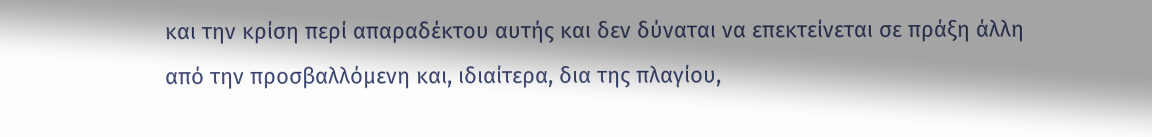και την κρίση περί απαραδέκτου αυτής και δεν δύναται να επεκτείνεται σε πράξη άλλη από την προσβαλλόμενη και, ιδιαίτερα, δια της πλαγίου,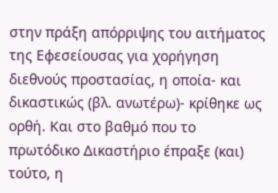στην πράξη απόρριψης του αιτήματος της Εφεσείουσας για χορήγηση διεθνούς προστασίας, η οποία- και δικαστικώς (βλ. ανωτέρω)- κρίθηκε ως ορθή. Και στο βαθμό που το πρωτόδικο Δικαστήριο έπραξε (και) τούτο, η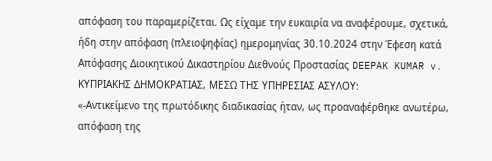απόφαση του παραμερίζεται. Ως είχαμε την ευκαιρία να αναφέρουμε, σχετικά, ήδη στην απόφαση (πλειοψηφίας) ημερομηνίας 30.10.2024 στην Έφεση κατά Απόφασης Διοικητικού Δικαστηρίου Διεθνούς Προστασίας DEEPAK KUMAR v. ΚΥΠΡΙΑΚΗΣ ΔΗΜΟΚΡΑΤΙΑΣ, ΜΕΣΩ ΤΗΣ ΥΠΗΡΕΣΙΑΣ ΑΣΥΛΟΥ:
«-Αντικείμενο της πρωτόδικης διαδικασίας ήταν, ως προαναφέρθηκε ανωτέρω, απόφαση της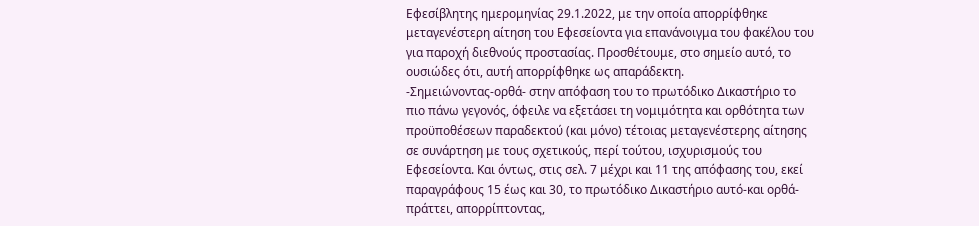Εφεσίβλητης ημερομηνίας 29.1.2022, με την οποία απορρίφθηκε μεταγενέστερη αίτηση του Εφεσείοντα για επανάνοιγμα του φακέλου του για παροχή διεθνούς προστασίας. Προσθέτουμε, στο σημείο αυτό, το ουσιώδες ότι, αυτή απορρίφθηκε ως απαράδεκτη.
-Σημειώνοντας-ορθά- στην απόφαση του το πρωτόδικο Δικαστήριο το πιο πάνω γεγονός, όφειλε να εξετάσει τη νομιμότητα και ορθότητα των προϋποθέσεων παραδεκτού (και μόνο) τέτοιας μεταγενέστερης αίτησης σε συνάρτηση με τους σχετικούς, περί τούτου, ισχυρισμούς του Εφεσείοντα. Και όντως, στις σελ. 7 μέχρι και 11 της απόφασης του, εκεί παραγράφους 15 έως και 30, το πρωτόδικο Δικαστήριο αυτό-και ορθά- πράττει, απορρίπτοντας,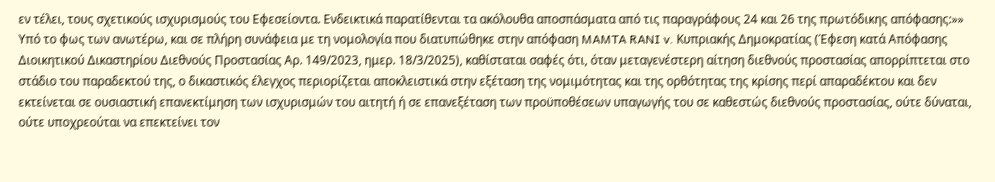εν τέλει, τους σχετικούς ισχυρισμούς του Εφεσείοντα. Ενδεικτικά παρατίθενται τα ακόλουθα αποσπάσματα από τις παραγράφους 24 και 26 της πρωτόδικης απόφασης:»»
Υπό το φως των ανωτέρω, και σε πλήρη συνάφεια με τη νομολογία που διατυπώθηκε στην απόφαση MAMTA RANI v. Κυπριακής Δημοκρατίας (Έφεση κατά Απόφασης Διοικητικού Δικαστηρίου Διεθνούς Προστασίας Αρ. 149/2023, ημερ. 18/3/2025), καθίσταται σαφές ότι, όταν μεταγενέστερη αίτηση διεθνούς προστασίας απορρίπτεται στο στάδιο του παραδεκτού της, ο δικαστικός έλεγχος περιορίζεται αποκλειστικά στην εξέταση της νομιμότητας και της ορθότητας της κρίσης περί απαραδέκτου και δεν εκτείνεται σε ουσιαστική επανεκτίμηση των ισχυρισμών του αιτητή ή σε επανεξέταση των προϋποθέσεων υπαγωγής του σε καθεστώς διεθνούς προστασίας, ούτε δύναται, ούτε υποχρεούται να επεκτείνει τον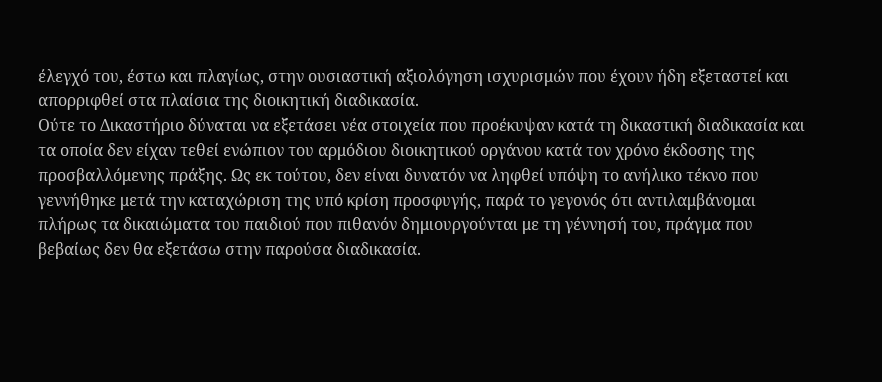έλεγχό του, έστω και πλαγίως, στην ουσιαστική αξιολόγηση ισχυρισμών που έχουν ήδη εξεταστεί και απορριφθεί στα πλαίσια της διοικητική διαδικασία.
Ούτε το Δικαστήριο δύναται να εξετάσει νέα στοιχεία που προέκυψαν κατά τη δικαστική διαδικασία και τα οποία δεν είχαν τεθεί ενώπιον του αρμόδιου διοικητικού οργάνου κατά τον χρόνο έκδοσης της προσβαλλόμενης πράξης. Ως εκ τούτου, δεν είναι δυνατόν να ληφθεί υπόψη το ανήλικο τέκνο που γεννήθηκε μετά την καταχώριση της υπό κρίση προσφυγής, παρά το γεγονός ότι αντιλαμβάνομαι πλήρως τα δικαιώματα του παιδιού που πιθανόν δημιουργούνται με τη γέννησή του, πράγμα που βεβαίως δεν θα εξετάσω στην παρούσα διαδικασία.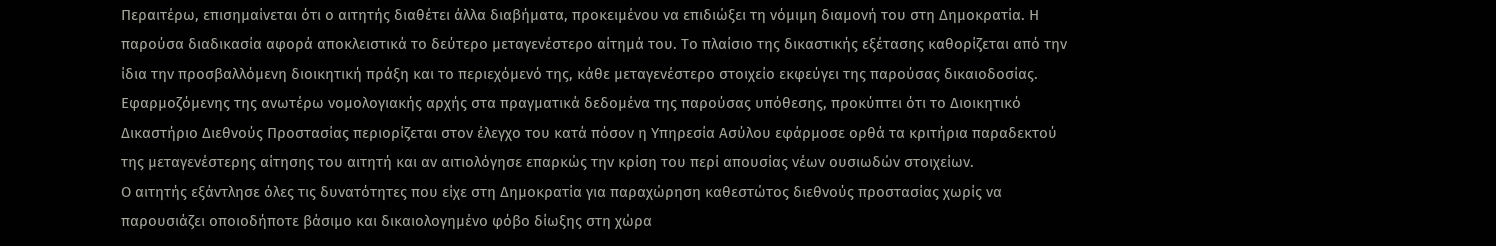Περαιτέρω, επισημαίνεται ότι ο αιτητής διαθέτει άλλα διαβήματα, προκειμένου να επιδιώξει τη νόμιμη διαμονή του στη Δημοκρατία. Η παρούσα διαδικασία αφορά αποκλειστικά το δεύτερο μεταγενέστερο αίτημά του. Το πλαίσιο της δικαστικής εξέτασης καθορίζεται από την ίδια την προσβαλλόμενη διοικητική πράξη και το περιεχόμενό της, κάθε μεταγενέστερο στοιχείο εκφεύγει της παρούσας δικαιοδοσίας.
Εφαρμοζόμενης της ανωτέρω νομολογιακής αρχής στα πραγματικά δεδομένα της παρούσας υπόθεσης, προκύπτει ότι το Διοικητικό Δικαστήριο Διεθνούς Προστασίας περιορίζεται στον έλεγχο του κατά πόσον η Υπηρεσία Ασύλου εφάρμοσε ορθά τα κριτήρια παραδεκτού της μεταγενέστερης αίτησης του αιτητή και αν αιτιολόγησε επαρκώς την κρίση του περί απουσίας νέων ουσιωδών στοιχείων.
Ο αιτητής εξάντλησε όλες τις δυνατότητες που είχε στη Δημοκρατία για παραχώρηση καθεστώτος διεθνούς προστασίας χωρίς να παρουσιάζει οποιοδήποτε βάσιμο και δικαιολογημένο φόβο δίωξης στη χώρα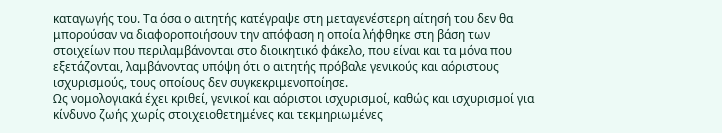καταγωγής του. Τα όσα ο αιτητής κατέγραψε στη μεταγενέστερη αίτησή του δεν θα μπορούσαν να διαφοροποιήσουν την απόφαση η οποία λήφθηκε στη βάση των στοιχείων που περιλαμβάνονται στο διοικητικό φάκελο, που είναι και τα μόνα που εξετάζονται, λαμβάνοντας υπόψη ότι ο αιτητής πρόβαλε γενικούς και αόριστους ισχυρισμούς, τους οποίους δεν συγκεκριμενοποίησε.
Ως νομολογιακά έχει κριθεί, γενικοί και αόριστοι ισχυρισμοί, καθώς και ισχυρισμοί για κίνδυνο ζωής χωρίς στοιχειοθετημένες και τεκμηριωμένες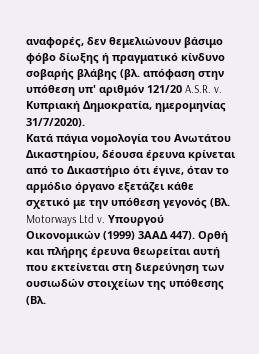αναφορές, δεν θεμελιώνουν βάσιμο φόβο δίωξης ή πραγματικό κίνδυνο σοβαρής βλάβης (βλ. απόφαση στην υπόθεση υπ' αριθμόν 121/20 A.S.R. v. Κυπριακή Δημοκρατία, ημερομηνίας 31/7/2020).
Κατά πάγια νομολογία του Ανωτάτου Δικαστηρίου, δέουσα έρευνα κρίνεται από το Δικαστήριο ότι έγινε, όταν το αρμόδιο όργανο εξετάζει κάθε σχετικό με την υπόθεση γεγονός (Βλ. Motorways Ltd v. Υπουργού Οικονομικών (1999) 3ΑΑΔ 447). Ορθή και πλήρης έρευνα θεωρείται αυτή που εκτείνεται στη διερεύνηση των ουσιωδών στοιχείων της υπόθεσης (Βλ.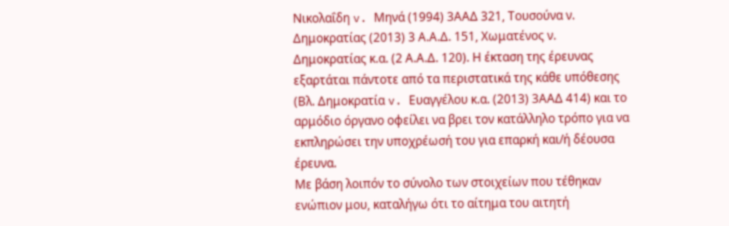Νικολαΐδη v. Μηνά (1994) 3ΑΑΔ 321, Τουσούνα ν. Δημοκρατίας (2013) 3 Α.Α.Δ. 151, Χωματένος ν. Δημοκρατίας κ.α. (2 Α.Α.Δ. 120). Η έκταση της έρευνας εξαρτάται πάντοτε από τα περιστατικά της κάθε υπόθεσης (Βλ. Δημοκρατία v. Ευαγγέλου κ.α. (2013) 3ΑΑΔ 414) και το αρμόδιο όργανο οφείλει να βρει τον κατάλληλο τρόπο για να εκπληρώσει την υποχρέωσή του για επαρκή και/ή δέουσα έρευνα.
Με βάση λοιπόν το σύνολο των στοιχείων που τέθηκαν ενώπιον μου, καταλήγω ότι το αίτημα του αιτητή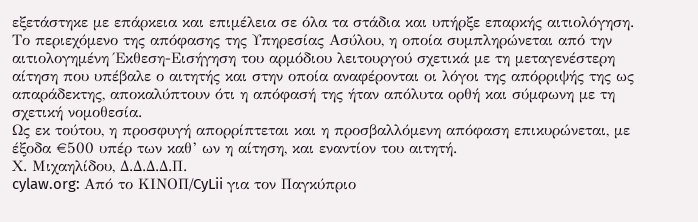εξετάστηκε με επάρκεια και επιμέλεια σε όλα τα στάδια και υπήρξε επαρκής αιτιολόγηση. Το περιεχόμενο της απόφασης της Υπηρεσίας Ασύλου, η οποία συμπληρώνεται από την αιτιολογημένη Έκθεση-Εισήγηση του αρμόδιου λειτουργού σχετικά με τη μεταγενέστερη αίτηση που υπέβαλε ο αιτητής και στην οποία αναφέρονται οι λόγοι της απόρριψής της ως απαράδεκτης, αποκαλύπτουν ότι η απόφασή της ήταν απόλυτα ορθή και σύμφωνη με τη σχετική νομοθεσία.
Ως εκ τούτου, η προσφυγή απορρίπτεται και η προσβαλλόμενη απόφαση επικυρώνεται, με έξοδα €500 υπέρ των καθ’ ων η αίτηση, και εναντίον του αιτητή.
Χ. Μιχαηλίδου, Δ.Δ.Δ.Δ.Π.
cylaw.org: Από το ΚΙΝOΠ/CyLii για τον Παγκύπριο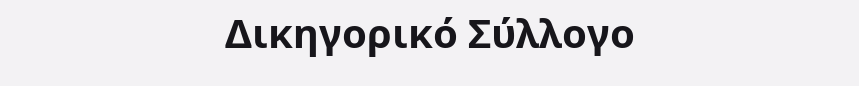Δικηγορικό Σύλλογο